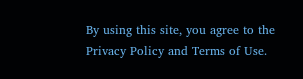By using this site, you agree to the Privacy Policy and Terms of Use.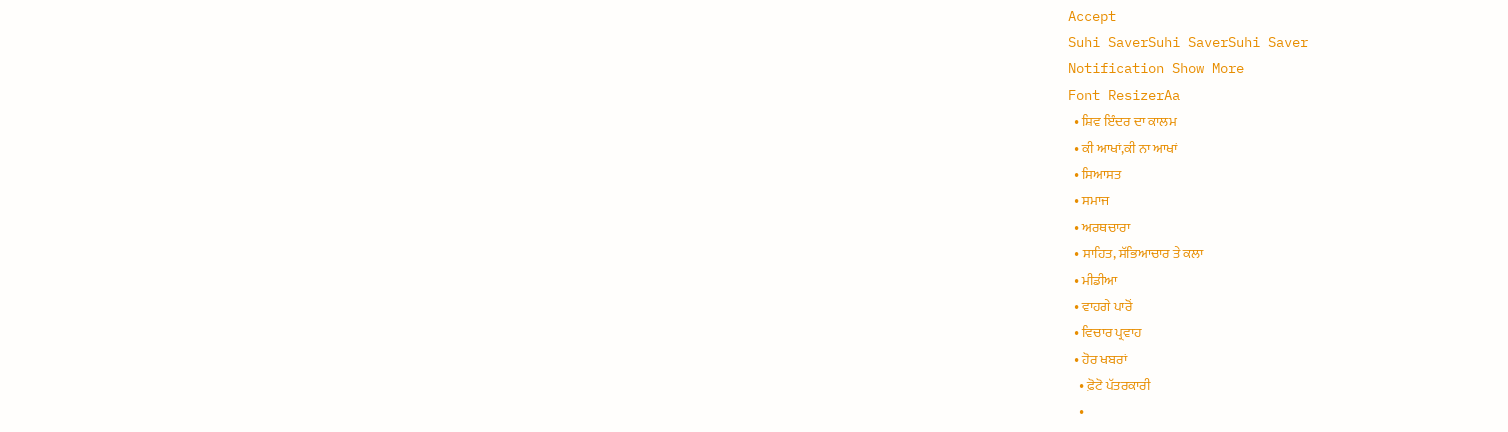Accept
Suhi SaverSuhi SaverSuhi Saver
Notification Show More
Font ResizerAa
  • ਸ਼ਿਵ ਇੰਦਰ ਦਾ ਕਾਲਮ
  • ਕੀ ਆਖਾਂ,ਕੀ ਨਾ ਆਖਾਂ
  • ਸਿਆਸਤ
  • ਸਮਾਜ
  • ਅਰਥਚਾਰਾ
  • ਸਾਹਿਤ, ਸੱਭਿਆਚਾਰ ਤੇ ਕਲਾ
  • ਮੀਡੀਆ
  • ਵਾਹਗੇ ਪਾਰੋਂ
  • ਵਿਚਾਰ ਪ੍ਰਵਾਹ
  • ਹੋਰ ਖਬਰਾਂ
    • ਫ਼ੋਟੋ ਪੱਤਰਕਾਰੀ
    •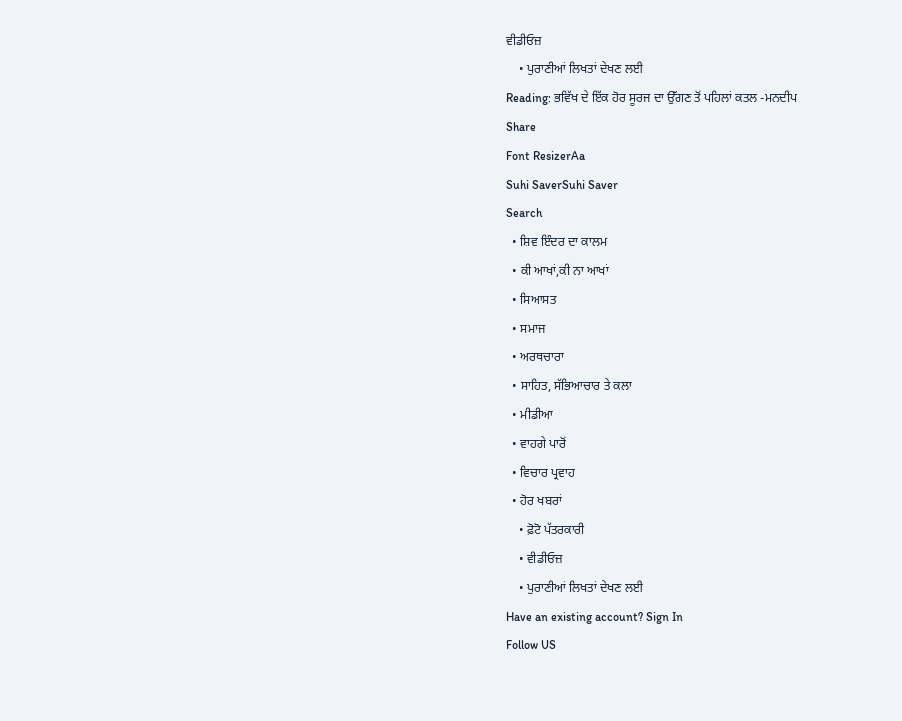ਵੀਡੀਓਜ਼
    • ਪੁਰਾਣੀਆਂ ਲਿਖਤਾਂ ਦੇਖਣ ਲਈ
Reading: ਭਵਿੱਖ ਦੇ ਇੱਕ ਹੋਰ ਸੂਰਜ ਦਾ ਉੱਗਣ ਤੋਂ ਪਹਿਲਾਂ ਕਤਲ -ਮਨਦੀਪ
Share
Font ResizerAa
Suhi SaverSuhi Saver
Search
  • ਸ਼ਿਵ ਇੰਦਰ ਦਾ ਕਾਲਮ
  • ਕੀ ਆਖਾਂ,ਕੀ ਨਾ ਆਖਾਂ
  • ਸਿਆਸਤ
  • ਸਮਾਜ
  • ਅਰਥਚਾਰਾ
  • ਸਾਹਿਤ, ਸੱਭਿਆਚਾਰ ਤੇ ਕਲਾ
  • ਮੀਡੀਆ
  • ਵਾਹਗੇ ਪਾਰੋਂ
  • ਵਿਚਾਰ ਪ੍ਰਵਾਹ
  • ਹੋਰ ਖਬਰਾਂ
    • ਫ਼ੋਟੋ ਪੱਤਰਕਾਰੀ
    • ਵੀਡੀਓਜ਼
    • ਪੁਰਾਣੀਆਂ ਲਿਖਤਾਂ ਦੇਖਣ ਲਈ
Have an existing account? Sign In
Follow US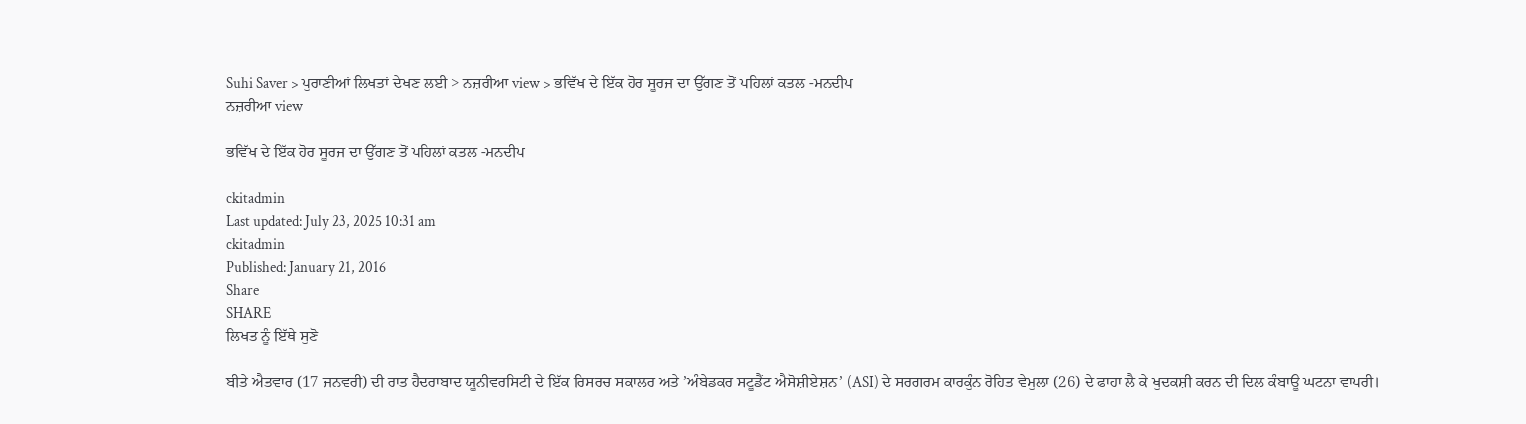Suhi Saver > ਪੁਰਾਣੀਆਂ ਲਿਖਤਾਂ ਦੇਖਣ ਲਈ > ਨਜ਼ਰੀਆ view > ਭਵਿੱਖ ਦੇ ਇੱਕ ਹੋਰ ਸੂਰਜ ਦਾ ਉੱਗਣ ਤੋਂ ਪਹਿਲਾਂ ਕਤਲ -ਮਨਦੀਪ
ਨਜ਼ਰੀਆ view

ਭਵਿੱਖ ਦੇ ਇੱਕ ਹੋਰ ਸੂਰਜ ਦਾ ਉੱਗਣ ਤੋਂ ਪਹਿਲਾਂ ਕਤਲ -ਮਨਦੀਪ

ckitadmin
Last updated: July 23, 2025 10:31 am
ckitadmin
Published: January 21, 2016
Share
SHARE
ਲਿਖਤ ਨੂੰ ਇੱਥੇ ਸੁਣੋ

ਬੀਤੇ ਐਤਵਾਰ (17 ਜਨਵਰੀ) ਦੀ ਰਾਤ ਹੈਦਰਾਬਾਦ ਯੂਨੀਵਰਸਿਟੀ ਦੇ ਇੱਕ ਰਿਸਰਚ ਸਕਾਲਰ ਅਤੇ ’ਅੰਬੇਡਕਰ ਸਟੂਡੈਂਟ ਐਸੋਸ਼ੀਏਸ਼ਨ’ (ASI) ਦੇ ਸਰਗਰਮ ਕਾਰਕੁੰਨ ਰੋਹਿਤ ਵੇਮੁਲਾ (26) ਦੇ ਫਾਹਾ ਲੈ ਕੇ ਖੁਦਕਸ਼ੀ ਕਰਨ ਦੀ ਦਿਲ ਕੰਬਾਊ ਘਟਨਾ ਵਾਪਰੀ।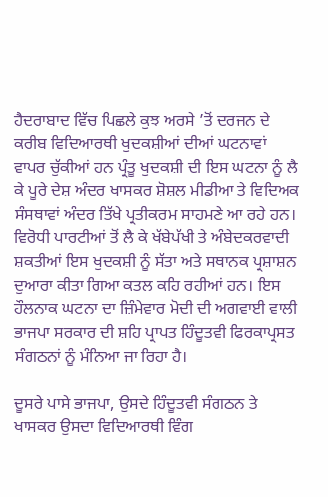ਹੈਦਰਾਬਾਦ ਵਿੱਚ ਪਿਛਲੇ ਕੁਝ ਅਰਸੇ ’ਤੋਂ ਦਰਜਨ ਦੇ ਕਰੀਬ ਵਿਦਿਆਰਥੀ ਖੁਦਕਸ਼ੀਆਂ ਦੀਆਂ ਘਟਨਾਵਾਂ ਵਾਪਰ ਚੁੱਕੀਆਂ ਹਨ ਪ੍ਰੰਤੂ ਖੁਦਕਸ਼ੀ ਦੀ ਇਸ ਘਟਨਾ ਨੂੰ ਲੈ ਕੇ ਪੂਰੇ ਦੇਸ਼ ਅੰਦਰ ਖਾਸਕਰ ਸ਼ੋਸ਼ਲ ਮੀਡੀਆ ਤੇ ਵਿਦਿਅਕ ਸੰਸਥਾਵਾਂ ਅੰਦਰ ਤਿੱਖੇ ਪ੍ਰਤੀਕਰਮ ਸਾਹਮਣੇ ਆ ਰਹੇ ਹਨ। ਵਿਰੋਧੀ ਪਾਰਟੀਆਂ ਤੋਂ ਲੈ ਕੇ ਖੱਬੇਪੱਖੀ ਤੇ ਅੰਬੇਦਕਰਵਾਦੀ ਸ਼ਕਤੀਆਂ ਇਸ ਖੁਦਕਸ਼ੀ ਨੂੰ ਸੱਤਾ ਅਤੇ ਸਥਾਨਕ ਪ੍ਰਸ਼ਾਸ਼ਨ ਦੁਆਰਾ ਕੀਤਾ ਗਿਆ ਕਤਲ ਕਹਿ ਰਹੀਆਂ ਹਨ। ਇਸ ਹੌਲਨਾਕ ਘਟਨਾ ਦਾ ਜ਼ਿੰਮੇਵਾਰ ਮੋਦੀ ਦੀ ਅਗਵਾਈ ਵਾਲੀ ਭਾਜਪਾ ਸਰਕਾਰ ਦੀ ਸ਼ਹਿ ਪ੍ਰਾਪਤ ਹਿੰਦੂਤਵੀ ਫਿਰਕਾਪ੍ਰਸਤ ਸੰਗਠਨਾਂ ਨੂੰ ਮੰਨਿਆ ਜਾ ਰਿਹਾ ਹੈ।

ਦੂਸਰੇ ਪਾਸੇ ਭਾਜਪਾ, ਉਸਦੇ ਹਿੰਦੂਤਵੀ ਸੰਗਠਨ ਤੇ ਖਾਸਕਰ ਉਸਦਾ ਵਿਦਿਆਰਥੀ ਵਿੰਗ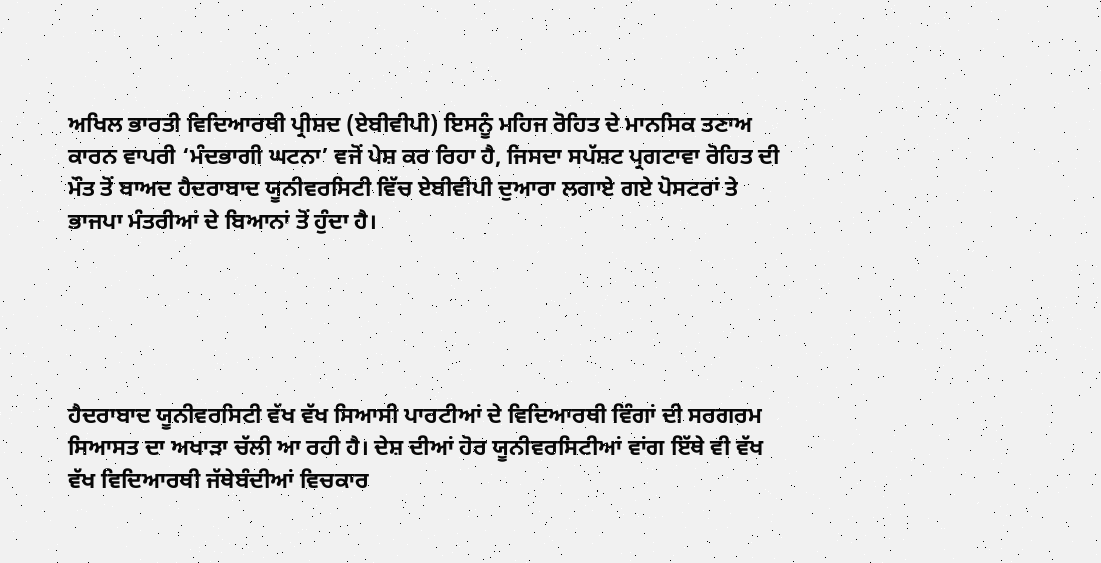ਅਖਿਲ ਭਾਰਤੀ ਵਿਦਿਆਰਥੀ ਪ੍ਰੀਸ਼ਦ (ਏਬੀਵੀਪੀ) ਇਸਨੂੰ ਮਹਿਜ ਰੋਹਿਤ ਦੇ ਮਾਨਸਿਕ ਤਣਾਅ ਕਾਰਨ ਵਾਪਰੀ ‘ਮੰਦਭਾਗੀ ਘਟਨਾ’ ਵਜੋਂ ਪੇਸ਼ ਕਰ ਰਿਹਾ ਹੈ, ਜਿਸਦਾ ਸਪੱਸ਼ਟ ਪ੍ਰਗਟਾਵਾ ਰੋਹਿਤ ਦੀ ਮੌਤ ਤੋਂ ਬਾਅਦ ਹੈਦਰਾਬਾਦ ਯੂਨੀਵਰਸਿਟੀ ਵਿੱਚ ਏਬੀਵੀਪੀ ਦੁਆਰਾ ਲਗਾਏ ਗਏ ਪੋਸਟਰਾਂ ਤੇ ਭਾਜਪਾ ਮੰਤਰੀਆਂ ਦੇ ਬਿਆਨਾਂ ਤੋਂ ਹੁੰਦਾ ਹੈ।





ਹੈਦਰਾਬਾਦ ਯੂਨੀਵਰਸਿਟੀ ਵੱਖ ਵੱਖ ਸਿਆਸੀ ਪਾਰਟੀਆਂ ਦੇ ਵਿਦਿਆਰਥੀ ਵਿੰਗਾਂ ਦੀ ਸਰਗਰਮ ਸਿਆਸਤ ਦਾ ਅਖਾੜਾ ਚੱਲੀ ਆ ਰਹੀ ਹੈ। ਦੇਸ਼ ਦੀਆਂ ਹੋਰ ਯੂਨੀਵਰਸਿਟੀਆਂ ਵਾਂਗ ਇੱਥੇ ਵੀ ਵੱਖ ਵੱਖ ਵਿਦਿਆਰਥੀ ਜੱਥੇਬੰਦੀਆਂ ਵਿਚਕਾਰ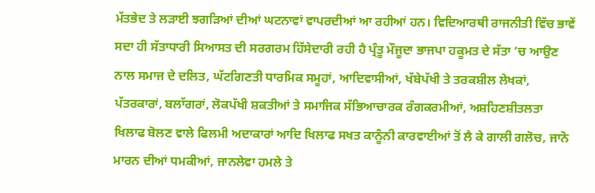ਮੱਤਭੇਦ ਤੇ ਲੜਾਈ ਝਗੜਿਆਂ ਦੀਆਂ ਘਟਨਾਵਾਂ ਵਾਪਰਦੀਆਂ ਆ ਰਹੀਆਂ ਹਨ। ਵਿਦਿਆਰਥੀ ਰਾਜਨੀਤੀ ਵਿੱਚ ਭਾਵੇਂ ਸਦਾ ਹੀ ਸੱਤਾਧਾਰੀ ਸਿਆਸਤ ਦੀ ਸਰਗਰਮ ਹਿੱਸੇਦਾਰੀ ਰਹੀ ਹੈ ਪ੍ਰੰਤੂ ਮੌਜੂਦਾ ਭਾਜਪਾ ਹਕੂਮਤ ਦੇ ਸੱਤਾ ’ਚ ਆਉਣ ਨਾਲ ਸਮਾਜ ਦੇ ਦਲਿਤ, ਘੱਟਗਿਣਤੀ ਧਾਰਮਿਕ ਸਮੂਹਾਂ, ਆਦਿਵਾਸੀਆਂ, ਖੱਬੇਪੱਖੀ ਤੇ ਤਰਕਸ਼ੀਲ ਲੇਖਕਾਂ, ਪੱਤਰਕਾਰਾਂ, ਬਲਾੱਗਰਾਂ, ਲੋਕਪੱਖੀ ਸ਼ਕਤੀਆਂ ਤੇ ਸਮਾਜਿਕ ਸੱਭਿਆਚਾਰਕ ਰੰਗਕਰਮੀਆਂ, ਅਸ਼ਹਿਣਸ਼ੀਤਲਤਾ ਖਿਲਾਫ ਬੋਲਣ ਵਾਲੇ ਫਿਲਮੀ ਅਦਾਕਾਰਾਂ ਆਦਿ ਖਿਲਾਫ ਸਖਤ ਕਾਨੂੰਨੀ ਕਾਰਵਾਈਆਂ ਤੋਂ ਲੈ ਕੇ ਗਾਲੀ ਗਲੋਚ, ਜਾਨੋ ਮਾਰਨ ਦੀਆਂ ਧਮਕੀਆਂ, ਜਾਨਲੇਵਾ ਹਮਲੇ ਤੇ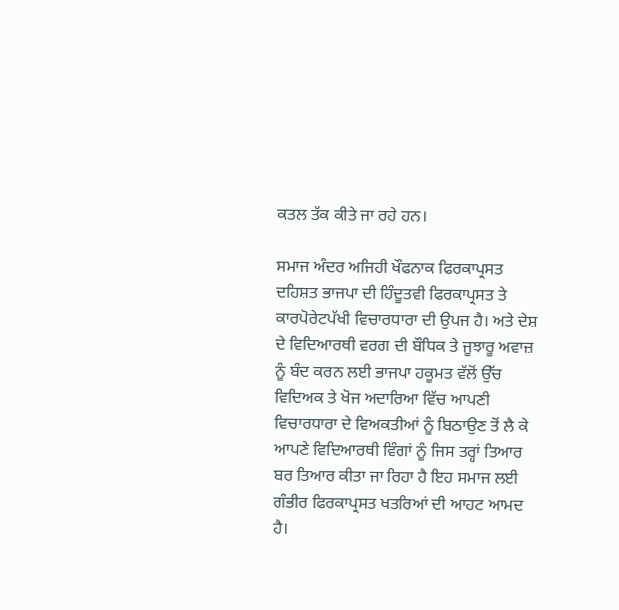ਕਤਲ ਤੱਕ ਕੀਤੇ ਜਾ ਰਹੇ ਹਨ।

ਸਮਾਜ ਅੰਦਰ ਅਜਿਹੀ ਖੌਫਨਾਕ ਫਿਰਕਾਪ੍ਰਸਤ ਦਹਿਸ਼ਤ ਭਾਜਪਾ ਦੀ ਹਿੰਦੂਤਵੀ ਫਿਰਕਾਪ੍ਰਸਤ ਤੇ ਕਾਰਪੋਰੇਟਪੱਖੀ ਵਿਚਾਰਧਾਰਾ ਦੀ ਉਪਜ ਹੈ। ਅਤੇ ਦੇਸ਼ ਦੇ ਵਿਦਿਆਰਥੀ ਵਰਗ ਦੀ ਬੌਧਿਕ ਤੇ ਜੂਝਾਰੂ ਅਵਾਜ਼ ਨੂੰ ਬੰਦ ਕਰਨ ਲਈ ਭਾਜਪਾ ਹਕੂਮਤ ਵੱਲੋਂ ਉੱਚ ਵਿਦਿਅਕ ਤੇ ਖੋਜ ਅਦਾਰਿਆ ਵਿੱਚ ਆਪਣੀ ਵਿਚਾਰਧਾਰਾ ਦੇ ਵਿਅਕਤੀਆਂ ਨੂੰ ਬਿਠਾਉਣ ਤੋਂ ਲੈ ਕੇ ਆਪਣੇ ਵਿਦਿਆਰਥੀ ਵਿੰਗਾਂ ਨੂੰ ਜਿਸ ਤਰ੍ਹਾਂ ਤਿਆਰ ਬਰ ਤਿਆਰ ਕੀਤਾ ਜਾ ਰਿਹਾ ਹੈ ਇਹ ਸਮਾਜ ਲਈ ਗੰਭੀਰ ਫਿਰਕਾਪ੍ਰਸਤ ਖਤਰਿਆਂ ਦੀ ਆਹਟ ਆਮਦ ਹੈ।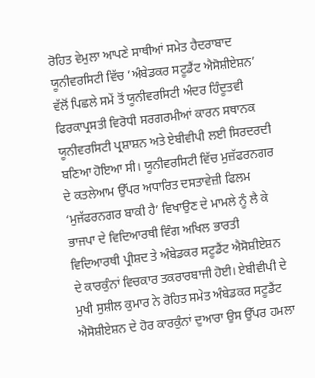ਰੋਹਿਤ ਵੇਮੁਲਾ ਆਪਣੇ ਸਾਥੀਆਂ ਸਮੇਤ ਹੈਦਰਾਬਾਦ ਯੂਨੀਵਰਸਿਟੀ ਵਿੱਚ ’ਅੰਬੇਡਕਰ ਸਟੂਡੈਂਟ ਐਸੋਸ਼ੀਏਸ਼ਨ’ ਵੱਲੋਂ ਪਿਛਲੇ ਸਮੇਂ ਤੋਂ ਯੂਨੀਵਰਸਿਟੀ ਅੰਦਰ ਹਿੰਦੂਤਵੀ ਫਿਰਕਾਪ੍ਰਸਤੀ ਵਿਰੋਧੀ ਸਰਗਰਮੀਆਂ ਕਾਰਨ ਸਥਾਨਕ ਯੂਨੀਵਰਸਿਟੀ ਪ੍ਰਸ਼ਾਸ਼ਨ ਅਤੇ ਏਬੀਵੀਪੀ ਲਈ ਸਿਰਦਰਦੀ ਬਣਿਆ ਹੋਇਆ ਸੀ। ਯੂਨੀਵਰਸਿਟੀ ਵਿੱਚ ਮੁਜ਼ੱਫਰਨਗਰ ਦੇ ਕਤਲੇਆਮ ਉੱਪਰ ਅਧਾਰਿਤ ਦਸਤਾਵੇਜ਼ੀ ਫਿਲਮ ‘ਮੁਜੱਫਰਨਗਰ ਬਾਕੀ ਹੈ’ ਵਿਖਾਉਣ ਦੇ ਮਾਮਲੇ ਨੂੰ ਲੈ ਕੇ ਭਾਜਪਾ ਦੇ ਵਿਦਿਆਰਥੀ ਵਿੰਗ ਅਖਿਲ ਭਾਰਤੀ ਵਿਦਿਆਰਥੀ ਪ੍ਰੀਸ਼ਦ ਤੇ ਅੰਬੇਡਕਰ ਸਟੂਡੈਂਟ ਐਸੋਸ਼ੀਏਸ਼ਨ ਦੇ ਕਾਰਕੁੰਨਾਂ ਵਿਚਕਾਰ ਤਕਰਾਰਬਾਜੀ ਹੋਈ। ਏਬੀਵੀਪੀ ਦੇ ਮੁਖੀ ਸੁਸ਼ੀਲ ਕੁਮਾਰ ਨੇ ਰੋਹਿਤ ਸਮੇਤ ਅੰਬੇਡਕਰ ਸਟੂਡੈਂਟ ਐਸੋਸ਼ੀਏਸ਼ਨ ਦੇ ਹੋਰ ਕਾਰਕੁੰਨਾਂ ਦੁਆਰਾ ਉਸ ਉੱਪਰ ਹਮਲਾ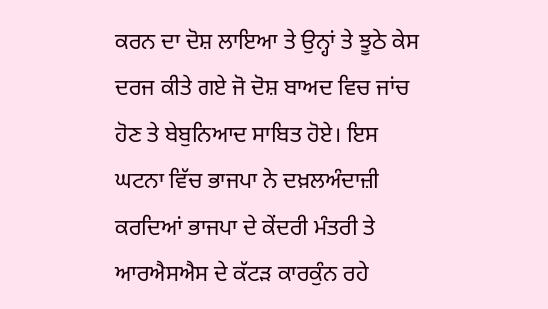ਕਰਨ ਦਾ ਦੋਸ਼ ਲਾਇਆ ਤੇ ਉਨ੍ਹਾਂ ਤੇ ਝੂਠੇ ਕੇਸ ਦਰਜ ਕੀਤੇ ਗਏ ਜੋ ਦੋਸ਼ ਬਾਅਦ ਵਿਚ ਜਾਂਚ ਹੋਣ ਤੇ ਬੇਬੁਨਿਆਦ ਸਾਬਿਤ ਹੋਏ। ਇਸ ਘਟਨਾ ਵਿੱਚ ਭਾਜਪਾ ਨੇ ਦਖ਼ਲਅੰਦਾਜ਼ੀ ਕਰਦਿਆਂ ਭਾਜਪਾ ਦੇ ਕੇਂਦਰੀ ਮੰਤਰੀ ਤੇ ਆਰਐਸਐਸ ਦੇ ਕੱਟੜ ਕਾਰਕੁੰਨ ਰਹੇ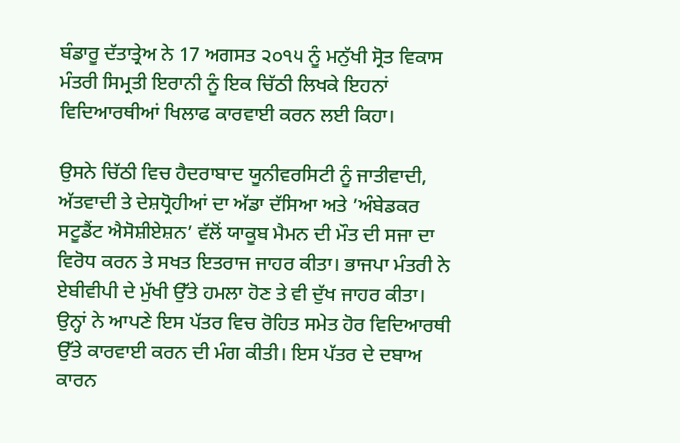ਬੰਡਾਰੂ ਦੱਤਾਤ੍ਰੇਅ ਨੇ 17 ਅਗਸਤ ੨੦੧੫ ਨੂੰ ਮਨੁੱਖੀ ਸ੍ਰੋਤ ਵਿਕਾਸ ਮੰਤਰੀ ਸਿਮ੍ਰਤੀ ਇਰਾਨੀ ਨੂੰ ਇਕ ਚਿੱਠੀ ਲਿਖਕੇ ਇਹਨਾਂ ਵਿਦਿਆਰਥੀਆਂ ਖਿਲਾਫ ਕਾਰਵਾਈ ਕਰਨ ਲਈ ਕਿਹਾ।

ਉਸਨੇ ਚਿੱਠੀ ਵਿਚ ਹੈਦਰਾਬਾਦ ਯੂਨੀਵਰਸਿਟੀ ਨੂੰ ਜਾਤੀਵਾਦੀ, ਅੱਤਵਾਦੀ ਤੇ ਦੇਸ਼ਧ੍ਰੋਹੀਆਂ ਦਾ ਅੱਡਾ ਦੱਸਿਆ ਅਤੇ ’ਅੰਬੇਡਕਰ ਸਟੂਡੈਂਟ ਐਸੋਸ਼ੀਏਸ਼ਨ’ ਵੱਲੋਂ ਯਾਕੂਬ ਮੈਮਨ ਦੀ ਮੌਤ ਦੀ ਸਜਾ ਦਾ ਵਿਰੋਧ ਕਰਨ ਤੇ ਸਖਤ ਇਤਰਾਜ ਜਾਹਰ ਕੀਤਾ। ਭਾਜਪਾ ਮੰਤਰੀ ਨੇ ਏਬੀਵੀਪੀ ਦੇ ਮੁੱਖੀ ਉੱਤੇ ਹਮਲਾ ਹੋਣ ਤੇ ਵੀ ਦੁੱਖ ਜਾਹਰ ਕੀਤਾ। ਉਨ੍ਹਾਂ ਨੇ ਆਪਣੇ ਇਸ ਪੱਤਰ ਵਿਚ ਰੋਹਿਤ ਸਮੇਤ ਹੋਰ ਵਿਦਿਆਰਥੀ ਉੱਤੇ ਕਾਰਵਾਈ ਕਰਨ ਦੀ ਮੰਗ ਕੀਤੀ। ਇਸ ਪੱਤਰ ਦੇ ਦਬਾਅ ਕਾਰਨ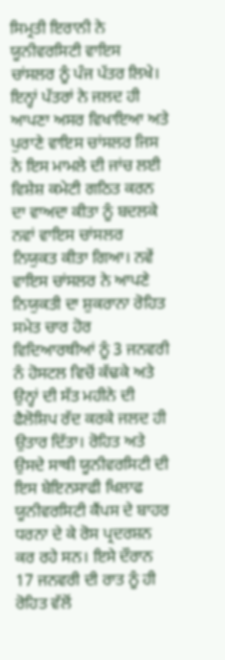ਸਿਮ੍ਰਤੀ ਇਰਾਨੀ ਨੇ ਯੂਨੀਵਰਸਿਟੀ ਵਾਇਸ ਚਾਂਸਲਰ ਨੂੰ ਪੰਜ ਪੱਤਰ ਲਿਖੇ। ਇਨ੍ਹਾਂ ਪੱਤਰਾਂ ਨੇ ਜਲਦ ਹੀ ਆਪਣਾ ਅਸਰ ਵਿਖਾਇਆ ਅਤੇ ਪੁਰਾਣੇ ਵਾਇਸ ਚਾਂਸਲਰ ਜਿਸ ਨੇ ਇਸ ਮਾਮਲੇ ਦੀ ਜਾਂਚ ਲਈ ਵਿਸ਼ੇਸ਼ ਕਮੇਟੀ ਗਠਿਤ ਕਰਨ ਦਾ ਵਾਅਦਾ ਕੀਤਾ ਨੂੰ ਬਦਲਕੇ ਨਵਾਂ ਵਾਇਸ ਚਾਂਸਲਰ ਨਿਯੁਕਤ ਕੀਤਾ ਗਿਆ। ਨਵੇਂ ਵਾਇਸ ਚਾਂਸਲਰ ਨੇ ਆਪਣੇ ਨਿਯੁਕਤੀ ਦਾ ਸ਼ੁਕਰਾਨਾ ਰੋਹਿਤ ਸਮੇਤ ਚਾਰ ਹੋਰ ਵਿਦਿਆਰਥੀਆਂ ਨੂੰ 3 ਜਨਵਰੀ ਨੰ ਹੋਸਟਲ ਵਿਚੋਂ ਕੱਢਕੇ ਅਤੇ ਉਨ੍ਹਾਂ ਦੀ ਸੱਤ ਮਹੀਨੇ ਦੀ ਫੈਲੋਸ਼ਿਪ ਰੱਦ ਕਰਕੇ ਜਲਦ ਹੀ ਉਤਾਰ ਦਿੱਤਾ। ਰੋਹਿਤ ਅਤੇ ਉਸਦੇ ਸਾਥੀ ਯੂਨੀਵਰਸਿਟੀ ਦੀ ਇਸ ਬੇਇਨਸਾਫੀ ਖਿਲਾਫ ਯੂਨੀਵਰਸਿਟੀ ਕੈਂਪਸ ਦੇ ਬਾਹਰ ਧਰਨਾ ਦੇ ਕੇ ਰੋਸ ਪ੍ਰਦਰਸ਼ਨ ਕਰ ਰਹੇ ਸਨ। ਇਸੇ ਦੌਰਾਨ 17 ਜਨਵਰੀ ਦੀ ਰਾਤ ਨੂੰ ਹੀ ਰੋਹਿਤ ਵੱਲੋਂ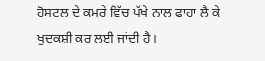ਹੋਸਟਲ ਦੇ ਕਮਰੇ ਵਿੱਚ ਪੱਖੇ ਨਾਲ ਫਾਹਾ ਲੈ ਕੇ ਖੁਦਕਸ਼ੀ ਕਰ ਲਈ ਜਾਂਦੀ ਹੈ।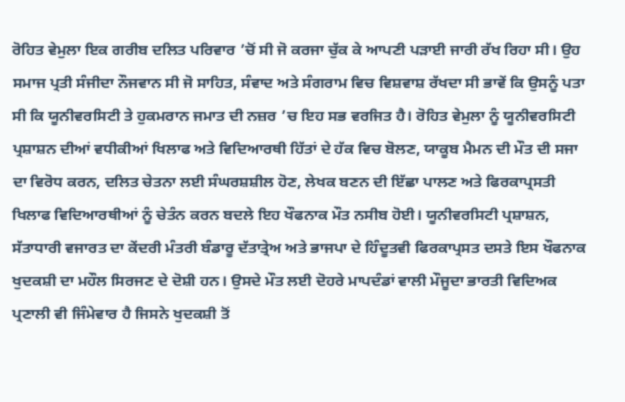ਰੋਹਿਤ ਵੇਮੁਲਾ ਇਕ ਗਰੀਬ ਦਲਿਤ ਪਰਿਵਾਰ ’ਚੋਂ ਸੀ ਜੋ ਕਰਜਾ ਚੁੱਕ ਕੇ ਆਪਣੀ ਪੜਾਈ ਜਾਰੀ ਰੱਖ ਰਿਹਾ ਸੀ। ਉਹ ਸਮਾਜ ਪ੍ਰਤੀ ਸੰਜੀਦਾ ਨੌਜਵਾਨ ਸੀ ਜੋ ਸਾਹਿਤ, ਸੰਵਾਦ ਅਤੇ ਸੰਗਰਾਮ ਵਿਚ ਵਿਸ਼ਵਾਸ਼ ਰੱਖਦਾ ਸੀ ਭਾਵੇਂ ਕਿ ਉਸਨੂੰ ਪਤਾ ਸੀ ਕਿ ਯੂਨੀਵਰਸਿਟੀ ਤੇ ਹੁਕਮਰਾਨ ਜਮਾਤ ਦੀ ਨਜ਼ਰ ’ਚ ਇਹ ਸਭ ਵਰਜਿਤ ਹੈ। ਰੋਹਿਤ ਵੇਮੁਲਾ ਨੂੰ ਯੂਨੀਵਰਸਿਟੀ ਪ੍ਰਸ਼ਾਸ਼ਨ ਦੀਆਂ ਵਧੀਕੀਆਂ ਖਿਲਾਫ ਅਤੇ ਵਿਦਿਆਰਥੀ ਹਿੱਤਾਂ ਦੇ ਹੱਕ ਵਿਚ ਬੋਲਣ, ਯਾਕੂਬ ਮੈਮਨ ਦੀ ਮੌਤ ਦੀ ਸਜਾ ਦਾ ਵਿਰੋਧ ਕਰਨ, ਦਲਿਤ ਚੇਤਨਾ ਲਈ ਸੰਘਰਸ਼ਸ਼ੀਲ ਹੋਣ, ਲੇਖਕ ਬਣਨ ਦੀ ਇੱਛਾ ਪਾਲਣ ਅਤੇ ਫਿਰਕਾਪ੍ਰਸਤੀ ਖਿਲਾਫ ਵਿਦਿਆਰਥੀਆਂ ਨੂੰ ਚੇਤੰਨ ਕਰਨ ਬਦਲੇ ਇਹ ਖੌਫਨਾਕ ਮੌਤ ਨਸੀਬ ਹੋਈ। ਯੂਨੀਵਰਸਿਟੀ ਪ੍ਰਸ਼ਾਸ਼ਨ, ਸੱਤਾਧਾਰੀ ਵਜਾਰਤ ਦਾ ਕੇਂਦਰੀ ਮੰਤਰੀ ਬੰਡਾਰੂ ਦੱਤਾਤ੍ਰੇਅ ਅਤੇ ਭਾਜਪਾ ਦੇ ਹਿੰਦੂਤਵੀ ਫਿਰਕਾਪ੍ਰਸਤ ਦਸਤੇ ਇਸ ਖੌਫਨਾਕ ਖੁਦਕਸ਼ੀ ਦਾ ਮਹੌਲ ਸਿਰਜਣ ਦੇ ਦੋਸ਼ੀ ਹਨ। ਉਸਦੇ ਮੌਤ ਲਈ ਦੋਹਰੇ ਮਾਪਦੰਡਾਂ ਵਾਲੀ ਮੌਜੂਦਾ ਭਾਰਤੀ ਵਿਦਿਅਕ ਪ੍ਰਣਾਲੀ ਵੀ ਜਿੰਮੇਵਾਰ ਹੈ ਜਿਸਨੇ ਖੁਦਕਸ਼ੀ ਤੋਂ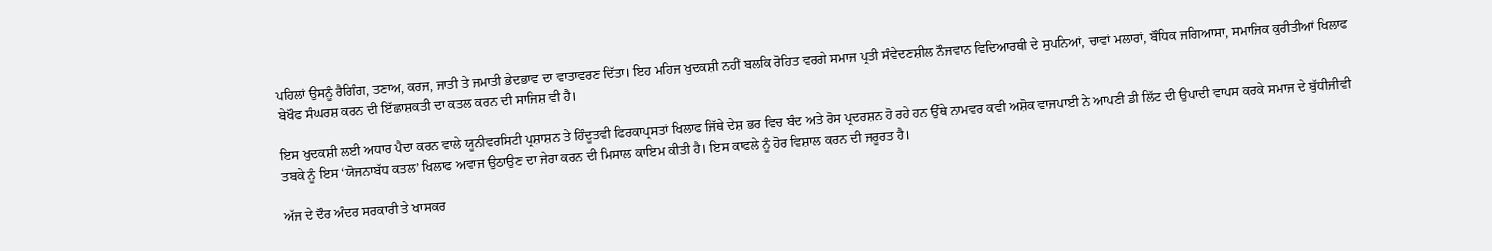ਪਹਿਲਾਂ ਉਸਨੂੰ ਰੈਗਿੰਗ, ਤਣਾਅ, ਕਰਜ, ਜਾਤੀ ਤੇ ਜਮਾਤੀ ਭੇਦਭਾਵ ਦਾ ਵਾਤਾਵਰਣ ਦਿੱਤਾ। ਇਹ ਮਹਿਜ ਖੁਦਕਸ਼ੀ ਨਹੀਂ ਬਲਕਿ ਰੋਹਿਤ ਵਰਗੇ ਸਮਾਜ ਪ੍ਰਤੀ ਸੰਵੇਦਣਸ਼ੀਲ ਨੌਜਵਾਨ ਵਿਦਿਆਰਥੀ ਦੇ ਸੁਪਨਿਆਂ, ਚਾਵਾਂ ਮਲਾਰਾਂ, ਬੌਧਿਕ ਜਗਿਆਸਾ, ਸਮਾਜਿਕ ਕੁਰੀਤੀਆਂ ਖਿਲਾਫ ਬੇਖੌਫ ਸੰਘਰਸ਼ ਕਰਨ ਦੀ ਇੱਛਾਸ਼ਕਤੀ ਦਾ ਕਤਲ ਕਰਨ ਦੀ ਸਾਜਿਸ਼ ਵੀ ਹੈ।

ਇਸ ਖੁਦਕਸ਼ੀ ਲਈ ਅਧਾਰ ਪੈਦਾ ਕਰਨ ਵਾਲੇ ਯੂਨੀਵਰਸਿਟੀ ਪ੍ਰਸ਼ਾਸ਼ਨ ਤੇ ਹਿੰਦੂਤਵੀ ਫਿਰਕਾਪ੍ਰਸਤਾਂ ਖਿਲਾਫ ਜਿੱਥੇ ਦੇਸ਼ ਭਰ ਵਿਚ ਬੰਦ ਅਤੇ ਰੋਸ ਪ੍ਰਦਰਸ਼ਨ ਹੋ ਰਹੇ ਹਨ ਉੱਥੇ ਨਾਮਵਰ ਕਵੀ ਅਸ਼ੋਕ ਵਾਜਪਾਈ ਨੇ ਆਪਣੀ ਡੀ ਲਿੱਟ ਦੀ ਉਪਾਦੀ ਵਾਪਸ ਕਰਕੇ ਸਮਾਜ ਦੇ ਬੁੱਧੀਜੀਵੀ ਤਬਕੇ ਨੂੰ ਇਸ ‘ਯੋਜਨਾਬੱਧ ਕਤਲ’ ਖਿਲਾਫ ਅਵਾਜ ਉਠਾਉਣ ਦਾ ਜੇਰਾ ਕਰਨ ਦੀ ਮਿਸਾਲ ਕਾਇਮ ਕੀਤੀ ਹੈ। ਇਸ ਕਾਫਲੇ ਨੂੰ ਹੋਰ ਵਿਸ਼ਾਲ ਕਰਨ ਦੀ ਜਰੂਰਤ ਹੈ।

ਅੱਜ ਦੇ ਦੌਰ ਅੰਦਰ ਸਰਕਾਰੀ ਤੇ ਖਾਸਕਰ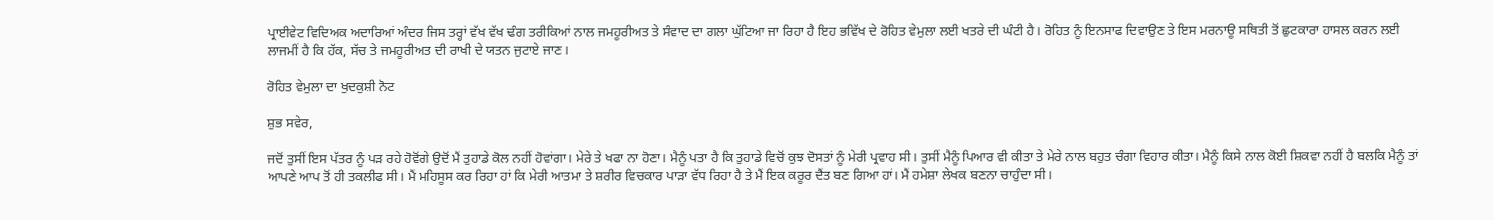ਪ੍ਰਾਈਵੇਟ ਵਿਦਿਅਕ ਅਦਾਰਿਆਂ ਅੰਦਰ ਜਿਸ ਤਰ੍ਹਾਂ ਵੱਖ ਵੱਖ ਢੰਗ ਤਰੀਕਿਆਂ ਨਾਲ ਜਮਹੂਰੀਅਤ ਤੇ ਸੰਵਾਦ ਦਾ ਗਲਾ ਘੁੱਟਿਆ ਜਾ ਰਿਹਾ ਹੈ ਇਹ ਭਵਿੱਖ ਦੇ ਰੋਹਿਤ ਵੇਮੁਲਾ ਲਈ ਖਤਰੇ ਦੀ ਘੰਟੀ ਹੈ। ਰੋਹਿਤ ਨੂੰ ਇਨਸਾਫ ਦਿਵਾਉਣ ਤੇ ਇਸ ਮਰਨਾਊ ਸਥਿਤੀ ਤੋਂ ਛੁਟਕਾਰਾ ਹਾਸਲ ਕਰਨ ਲਈ ਲਾਜਮੀਂ ਹੈ ਕਿ ਹੱਕ, ਸੱਚ ਤੇ ਜਮਹੂਰੀਅਤ ਦੀ ਰਾਖੀ ਦੇ ਯਤਨ ਜੁਟਾਏ ਜਾਣ।

ਰੋਹਿਤ ਵੇਮੁਲਾ ਦਾ ਖੁਦਕੁਸ਼ੀ ਨੋਟ

ਸ਼ੁਭ ਸਵੇਰ,

ਜਦੋਂ ਤੁਸੀਂ ਇਸ ਪੱਤਰ ਨੂੰ ਪੜ ਰਹੇ ਹੋਵੋਂਗੇ ਉਦੋਂ ਮੈਂ ਤੁਹਾਡੇ ਕੋਲ ਨਹੀਂ ਹੋਵਾਂਗਾ। ਮੇਰੇ ਤੇ ਖਫਾ ਨਾ ਹੋਣਾ। ਮੈਨੂੰ ਪਤਾ ਹੈ ਕਿ ਤੁਹਾਡੇ ਵਿਚੋਂ ਕੁਝ ਦੋਸਤਾਂ ਨੂੰ ਮੇਰੀ ਪ੍ਰਵਾਹ ਸੀ। ਤੁਸੀਂ ਮੈਨੂੰ ਪਿਆਰ ਵੀ ਕੀਤਾ ਤੇ ਮੇਰੇ ਨਾਲ ਬਹੁਤ ਚੰਗਾ ਵਿਹਾਰ ਕੀਤਾ। ਮੈਨੂੰ ਕਿਸੇ ਨਾਲ ਕੋਈ ਸ਼ਿਕਵਾ ਨਹੀਂ ਹੈ ਬਲਕਿ ਮੈਨੂੰ ਤਾਂ ਆਪਣੇ ਆਪ ਤੋਂ ਹੀ ਤਕਲੀਫ ਸੀ। ਮੈਂ ਮਹਿਸੂਸ ਕਰ ਰਿਹਾ ਹਾਂ ਕਿ ਮੇਰੀ ਆਤਮਾ ਤੇ ਸ਼ਰੀਰ ਵਿਚਕਾਰ ਪਾੜਾ ਵੱਧ ਰਿਹਾ ਹੈ ਤੇ ਮੈਂ ਇਕ ਕਰੂਰ ਦੈਂਤ ਬਣ ਗਿਆ ਹਾਂ। ਮੈਂ ਹਮੇਸ਼ਾ ਲੇਖਕ ਬਣਨਾ ਚਾਹੁੰਦਾ ਸੀ।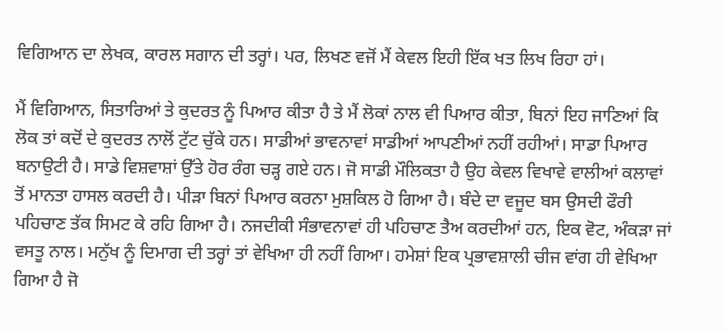ਵਿਗਿਆਨ ਦਾ ਲੇਖਕ, ਕਾਰਲ ਸਗਾਨ ਦੀ ਤਰ੍ਹਾਂ। ਪਰ, ਲਿਖਣ ਵਜੋਂ ਮੈਂ ਕੇਵਲ ਇਹੀ ਇੱਕ ਖਤ ਲਿਖ ਰਿਹਾ ਹਾਂ।

ਮੈਂ ਵਿਗਿਆਨ, ਸਿਤਾਰਿਆਂ ਤੇ ਕੁਦਰਤ ਨੂੰ ਪਿਆਰ ਕੀਤਾ ਹੈ ਤੇ ਮੈਂ ਲੋਕਾਂ ਨਾਲ ਵੀ ਪਿਆਰ ਕੀਤਾ, ਬਿਨਾਂ ਇਹ ਜਾਣਿਆਂ ਕਿ ਲੋਕ ਤਾਂ ਕਦੋਂ ਦੇ ਕੁਦਰਤ ਨਾਲੋਂ ਟੁੱਟ ਚੁੱਕੇ ਹਨ। ਸਾਡੀਆਂ ਭਾਵਨਾਵਾਂ ਸਾਡੀਆਂ ਆਪਣੀਆਂ ਨਹੀਂ ਰਹੀਆਂ। ਸਾਡਾ ਪਿਆਰ ਬਨਾਉਟੀ ਹੈ। ਸਾਡੇ ਵਿਸ਼ਵਾਸ਼ਾਂ ਉੱਤੇ ਹੋਰ ਰੰਗ ਚੜ੍ਹ ਗਏ ਹਨ। ਜੋ ਸਾਡੀ ਮੌਲਿਕਤਾ ਹੈ ਉਹ ਕੇਵਲ ਵਿਖਾਵੇ ਵਾਲੀਆਂ ਕਲਾਵਾਂ ਤੋਂ ਮਾਨਤਾ ਹਾਸਲ ਕਰਦੀ ਹੈ। ਪੀੜਾ ਬਿਨਾਂ ਪਿਆਰ ਕਰਨਾ ਮੁਸ਼ਕਿਲ ਹੋ ਗਿਆ ਹੈ। ਬੰਦੇ ਦਾ ਵਜੂਦ ਬਸ ਉਸਦੀ ਫੌਰੀ ਪਹਿਚਾਣ ਤੱਕ ਸਿਮਟ ਕੇ ਰਹਿ ਗਿਆ ਹੈ। ਨਜਦੀਕੀ ਸੰਭਾਵਨਾਵਾਂ ਹੀ ਪਹਿਚਾਣ ਤੈਅ ਕਰਦੀਆਂ ਹਨ, ਇਕ ਵੋਟ, ਅੰਕੜਾ ਜਾਂ ਵਸਤੂ ਨਾਲ। ਮਨੁੱਖ ਨੂੰ ਦਿਮਾਗ ਦੀ ਤਰ੍ਹਾਂ ਤਾਂ ਵੇਖਿਆ ਹੀ ਨਹੀਂ ਗਿਆ। ਹਮੇਸ਼ਾਂ ਇਕ ਪ੍ਰਭਾਵਸ਼ਾਲੀ ਚੀਜ ਵਾਂਗ ਹੀ ਵੇਖਿਆ ਗਿਆ ਹੈ ਜੋ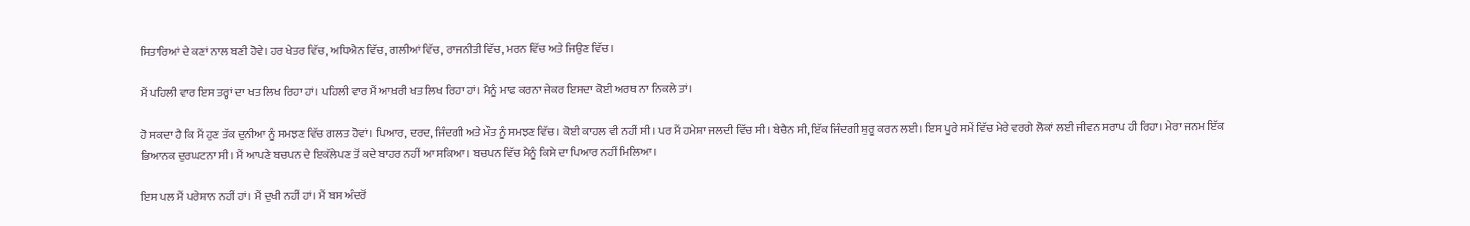ਸਿਤਾਰਿਆਂ ਦੇ ਕਣਾਂ ਨਾਲ ਬਣੀ ਹੋਵੇ। ਹਰ ਖੇਤਰ ਵਿੱਚ, ਅਧਿਐਨ ਵਿੱਚ, ਗਲੀਆਂ ਵਿੱਚ, ਰਾਜਨੀਤੀ ਵਿੱਚ, ਮਰਨ ਵਿੱਚ ਅਤੇ ਜਿਉਣ ਵਿੱਚ।

ਮੈਂ ਪਹਿਲੀ ਵਾਰ ਇਸ ਤਰ੍ਹਾਂ ਦਾ ਖਤ ਲਿਖ ਰਿਹਾ ਹਾਂ। ਪਹਿਲੀ ਵਾਰ ਮੈਂ ਆਖ਼ਰੀ ਖਤ ਲਿਖ ਰਿਹਾ ਹਾਂ। ਮੈਨੂੰ ਮਾਫ ਕਰਨਾ ਜੇਕਰ ਇਸਦਾ ਕੋਈ ਅਰਥ ਨਾ ਨਿਕਲੇ ਤਾਂ।

ਹੋ ਸਕਦਾ ਹੈ ਕਿ ਮੈਂ ਹੁਣ ਤੱਕ ਦੁਨੀਆ ਨੂੰ ਸਮਝਣ ਵਿੱਚ ਗਲਤ ਹੋਵਾਂ। ਪਿਆਰ, ਦਰਦ, ਜਿੰਦਗੀ ਅਤੇ ਮੌਤ ਨੂੰ ਸਮਝਣ ਵਿੱਚ। ਕੋਈ ਕਾਹਲ ਵੀ ਨਹੀਂ ਸੀ। ਪਰ ਮੈਂ ਹਮੇਸ਼ਾ ਜਲਦੀ ਵਿੱਚ ਸੀ। ਬੇਚੈਨ ਸੀ, ਇੱਕ ਜਿੰਦਗੀ ਸ਼ੁਰੂ ਕਰਨ ਲਈ। ਇਸ ਪੂਰੇ ਸਮੇਂ ਵਿੱਚ ਮੇਰੇ ਵਰਗੇ ਲੋਕਾਂ ਲਈ ਜੀਵਨ ਸਰਾਪ ਹੀ ਰਿਹਾ। ਮੇਰਾ ਜਨਮ ਇੱਕ ਭਿਆਨਕ ਦੁਰਘਟਨਾ ਸੀ। ਮੈਂ ਆਪਣੇ ਬਚਪਨ ਦੇ ਇਕੱਲੇਪਣ ਤੋਂ ਕਦੇ ਬਾਹਰ ਨਹੀਂ ਆ ਸਕਿਆ। ਬਚਪਨ ਵਿੱਚ ਮੈਨੂੰ ਕਿਸੇ ਦਾ ਪਿਆਰ ਨਹੀਂ ਮਿਲਿਆ।

ਇਸ ਪਲ ਮੈਂ ਪਰੇਸ਼ਾਨ ਨਹੀਂ ਹਾਂ। ਮੈਂ ਦੁਖੀ ਨਹੀਂ ਹਾਂ। ਮੈਂ ਬਸ ਅੰਦਰੋਂ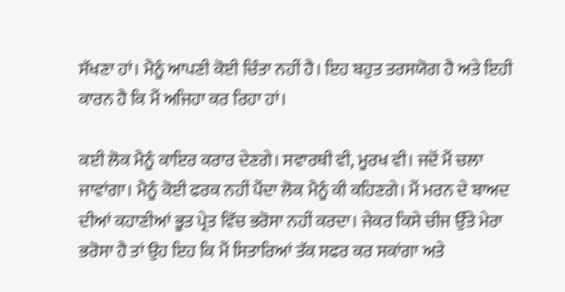ਸੱਖਣਾ ਹਾਂ। ਮੈਨੂੰ ਆਪਣੀ ਕੋਈ ਚਿੰਤਾ ਨਹੀਂ ਹੈ। ਇਹ ਬਹੁਤ ਤਰਸਯੋਗ ਹੈ ਅਤੇ ਇਹੀ ਕਾਰਨ ਹੈ ਕਿ ਮੈਂ ਅਜਿਹਾ ਕਰ ਰਿਹਾ ਹਾਂ।

ਕਈ ਲੋਕ ਮੈਨੂੰ ਕਾਇਰ ਕਰਾਰ ਦੇਣਗੇ। ਸਵਾਰਥੀ ਵੀ, ਮੂਰਖ ਵੀ। ਜਦੋਂ ਮੈਂ ਚਲਾ ਜਾਵਾਂਗਾ। ਮੈਨੂੰ ਕੋਈ ਫਰਕ ਨਹੀਂ ਪੈਂਦਾ ਲੋਕ ਮੈਨੂੰ ਕੀ ਕਹਿਣਗੇ। ਮੈਂ ਮਰਨ ਦੇ ਬਾਅਦ ਦੀਆਂ ਕਹਾਣੀਆਂ ਭੂਤ ਪ੍ਰੇਤ ਵਿੱਚ ਭਰੋਸਾ ਨਹੀਂ ਕਰਦਾ। ਜੇਕਰ ਕਿਸੇ ਚੀਜ ਉੱਤੇ ਮੇਰਾ ਭਰੋਸਾ ਹੈ ਤਾਂ ਉਹ ਇਹ ਕਿ ਮੈਂ ਸਿਤਾਰਿਆਂ ਤੱਕ ਸਫਰ ਕਰ ਸਕਾਂਗਾ ਅਤੇ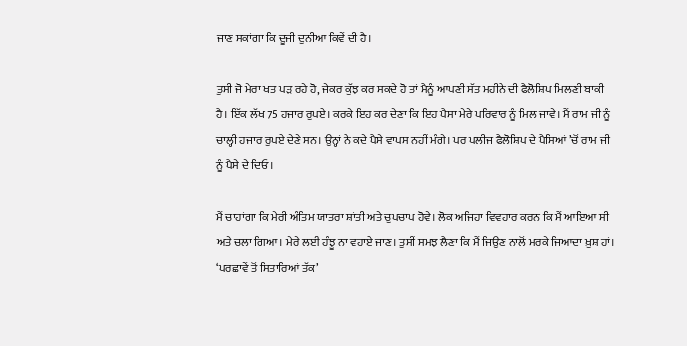ਜਾਣ ਸਕਾਂਗਾ ਕਿ ਦੂਜੀ ਦੁਨੀਆ ਕਿਵੇਂ ਦੀ ਹੈ।

ਤੁਸੀ ਜੋ ਮੇਰਾ ਖਤ ਪੜ ਰਹੇ ਹੋ, ਜੇਕਰ ਕੁੱਝ ਕਰ ਸਕਦੇ ਹੋ ਤਾਂ ਮੈਨੂੰ ਆਪਣੀ ਸੱਤ ਮਹੀਨੇ ਦੀ ਫੈਲੋਸ਼ਿਪ ਮਿਲਣੀ ਬਾਕੀ ਹੈ। ਇੱਕ ਲੱਖ 75 ਹਜਾਰ ਰੁਪਏ। ਕਰਕੇ ਇਹ ਕਰ ਦੇਣਾ ਕਿ ਇਹ ਪੈਸਾ ਮੇਰੇ ਪਰਿਵਾਰ ਨੂੰ ਮਿਲ ਜਾਵੇ। ਮੈਂ ਰਾਮ ਜੀ ਨੂੰ ਚਾਲ੍ਹੀ ਹਜਾਰ ਰੁਪਏ ਦੇਣੇ ਸਨ। ਉਨ੍ਹਾਂ ਨੇ ਕਦੇ ਪੈਸੇ ਵਾਪਸ ਨਹੀਂ ਮੰਗੇ। ਪਰ ਪਲੀਜ ਫੈਲੋਸ਼ਿਪ ਦੇ ਪੈਸਿਆਂ ’ਚੋਂ ਰਾਮ ਜੀ ਨੂੰ ਪੈਸੇ ਦੇ ਦਿਓ।

ਮੈਂ ਚਾਹਾਂਗਾ ਕਿ ਮੇਰੀ ਅੰਤਿਮ ਯਾਤਰਾ ਸ਼ਾਂਤੀ ਅਤੇ ਚੁਪਚਾਪ ਹੋਵੇ। ਲੋਕ ਅਜਿਹਾ ਵਿਵਹਾਰ ਕਰਨ ਕਿ ਮੈਂ ਆਇਆ ਸੀ ਅਤੇ ਚਲਾ ਗਿਆ। ਮੇਰੇ ਲਈ ਹੰਝੂ ਨਾ ਵਹਾਏ ਜਾਣ। ਤੁਸੀਂ ਸਮਝ ਲੈਣਾ ਕਿ ਮੈਂ ਜਿਉਣ ਨਾਲੋਂ ਮਰਕੇ ਜਿਆਦਾ ਖ਼ੁਸ਼ ਹਾਂ।
‘ਪਰਛਾਵੇਂ ਤੋਂ ਸਿਤਾਰਿਆਂ ਤੱਕ’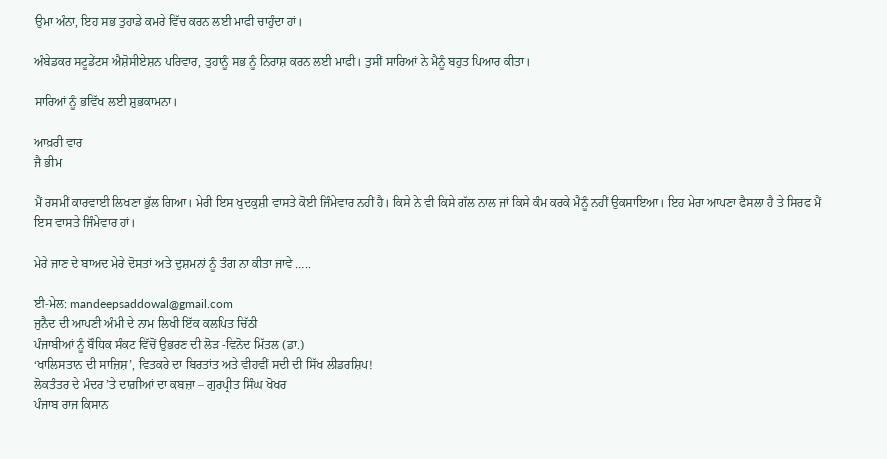ਉਮਾ ਅੰਨਾ, ਇਹ ਸਭ ਤੁਹਾਡੇ ਕਮਰੇ ਵਿੱਚ ਕਰਨ ਲਈ ਮਾਫੀ ਚਾਹੁੰਦਾ ਹਾਂ।

ਅੰਬੇਡਕਰ ਸਟੂਡੇਂਟਸ ਐਸ਼ੋਸੀਏਸ਼ਨ ਪਰਿਵਾਰ, ਤੁਹਾਨੂੰ ਸਭ ਨੂੰ ਨਿਰਾਸ਼ ਕਰਨ ਲਈ ਮਾਫੀ। ਤੁਸੀਂ ਸਾਰਿਆਂ ਨੇ ਮੈਨੂੰ ਬਹੁਤ ਪਿਆਰ ਕੀਤਾ।

ਸਾਰਿਆਂ ਨੂੰ ਭਵਿੱਖ ਲਈ ਸ਼ੁਭਕਾਮਨਾ।

ਆਖ਼ਰੀ ਵਾਰ
ਜੈ ਭੀਮ

ਮੈਂ ਰਸਮੀਂ ਕਾਰਵਾਈ ਲਿਖਣਾ ਭੁੱਲ ਗਿਆ। ਮੇਰੀ ਇਸ ਖੁਦਕੁਸ਼ੀ ਵਾਸਤੇ ਕੋਈ ਜਿੰਮੇਵਾਰ ਨਹੀਂ ਹੈ। ਕਿਸੇ ਨੇ ਵੀ ਕਿਸੇ ਗੱਲ ਨਾਲ ਜਾਂ ਕਿਸੇ ਕੰਮ ਕਰਕੇ ਮੈਨੂੰ ਨਹੀਂ ਉਕਸਾਇਆ। ਇਹ ਮੇਰਾ ਆਪਣਾ ਫੈਸਲਾ ਹੈ ਤੇ ਸਿਰਫ ਮੈਂ ਇਸ ਵਾਸਤੇ ਜਿੰਮੇਵਾਰ ਹਾਂ।

ਮੇਰੇ ਜਾਣ ਦੇ ਬਾਅਦ ਮੇਰੇ ਦੋਸਤਾਂ ਅਤੇ ਦੁਸ਼ਮਨਾਂ ਨੂੰ ਤੰਗ ਨਾ ਕੀਤਾ ਜਾਵੇ …..

ਈ-ਮੇਲ: mandeepsaddowal@gmail.com
ਜੁਨੈਦ ਦੀ ਆਪਣੀ ਅੰਮੀ ਦੇ ਨਾਮ ਲਿਖੀ ਇੱਕ ਕਲਪਿਤ ਚਿੱਠੀ
ਪੰਜਾਬੀਆਂ ਨੂੰ ਬੌਧਿਕ ਸੰਕਟ ਵਿੱਚੋਂ ਉਭਰਣ ਦੀ ਲੋੜ -ਵਿਨੋਦ ਮਿੱਤਲ (ਡਾ.)
‘ਖਾਲਿਸਤਾਨ ਦੀ ਸਾਜ਼ਿਸ਼’, ਵਿਤਕਰੇ ਦਾ ਬਿਰਤਾਂਤ ਅਤੇ ਵੀਹਵੀਂ ਸਦੀ ਦੀ ਸਿੱਖ ਲੀਡਰਸ਼ਿਪ!
ਲੋਕਤੰਤਰ ਦੇ ਮੰਦਰ ’ਤੇ ਦਾਗ਼ੀਆਂ ਦਾ ਕਬਜ਼ਾ – ਗੁਰਪ੍ਰੀਤ ਸਿੰਘ ਖੋਖਰ
ਪੰਜਾਬ ਰਾਜ ਕਿਸਾਨ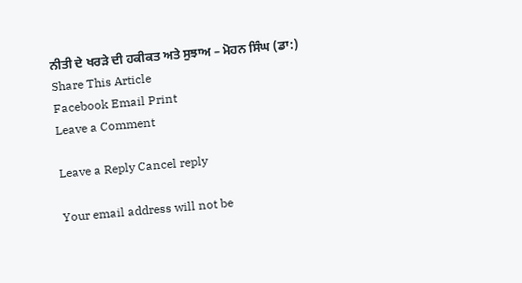ਨੀਤੀ ਦੇ ਖਰੜੇ ਦੀ ਹਕੀਕਤ ਅਤੇ ਸੁਝਾਅ – ਮੋਹਨ ਸਿੰਘ (ਡਾ:)
Share This Article
Facebook Email Print
Leave a Comment

Leave a Reply Cancel reply

Your email address will not be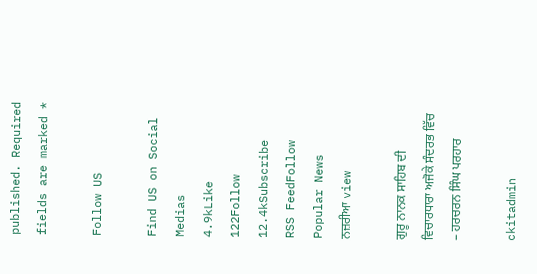published. Required fields are marked *

Follow US

Find US on Social Medias
4.9kLike
122Follow
12.4kSubscribe
RSS FeedFollow
Popular News
ਨਜ਼ਰੀਆ view

ਗੁਰੂ ਨਾਨਕ ਸਾਹਿਬ ਦੀ ਵਿਚਾਰਧਾਰਾ ਅਜੋਕੇ ਸੰਦਰਭ ਵਿੱਚ – ਹਰਚਰਨ ਸਿੰਘ ਪਰਹਾਰ

ckitadmin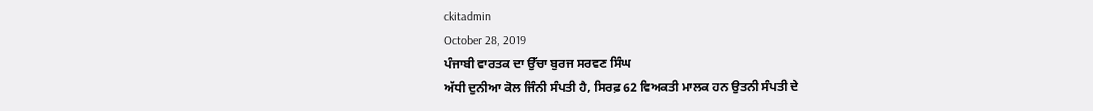ckitadmin
October 28, 2019
ਪੰਜਾਬੀ ਵਾਰਤਕ ਦਾ ਉੱਚਾ ਬੁਰਜ ਸਰਵਣ ਸਿੰਘ
ਅੱਧੀ ਦੁਨੀਆ ਕੋਲ ਜਿੰਨੀ ਸੰਪਤੀ ਹੈ, ਸਿਰਫ਼ 62 ਵਿਅਕਤੀ ਮਾਲਕ ਹਨ ਉਤਨੀ ਸੰਪਤੀ ਦੇ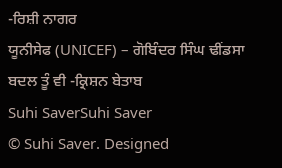-ਰਿਸ਼ੀ ਨਾਗਰ
ਯੂਨੀਸੇਫ (UNICEF) – ਗੋਬਿੰਦਰ ਸਿੰਘ ਢੀਂਡਸਾ
ਬਦਲ ਤੂੰ ਵੀ -ਕ੍ਰਿਸ਼ਨ ਬੇਤਾਬ
Suhi SaverSuhi Saver
© Suhi Saver. Designed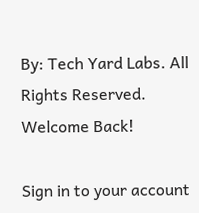By: Tech Yard Labs. All Rights Reserved.
Welcome Back!

Sign in to your account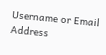Username or Email Address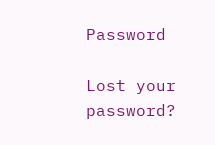Password

Lost your password?